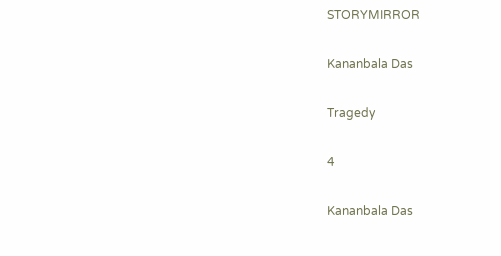STORYMIRROR

Kananbala Das

Tragedy

4

Kananbala Das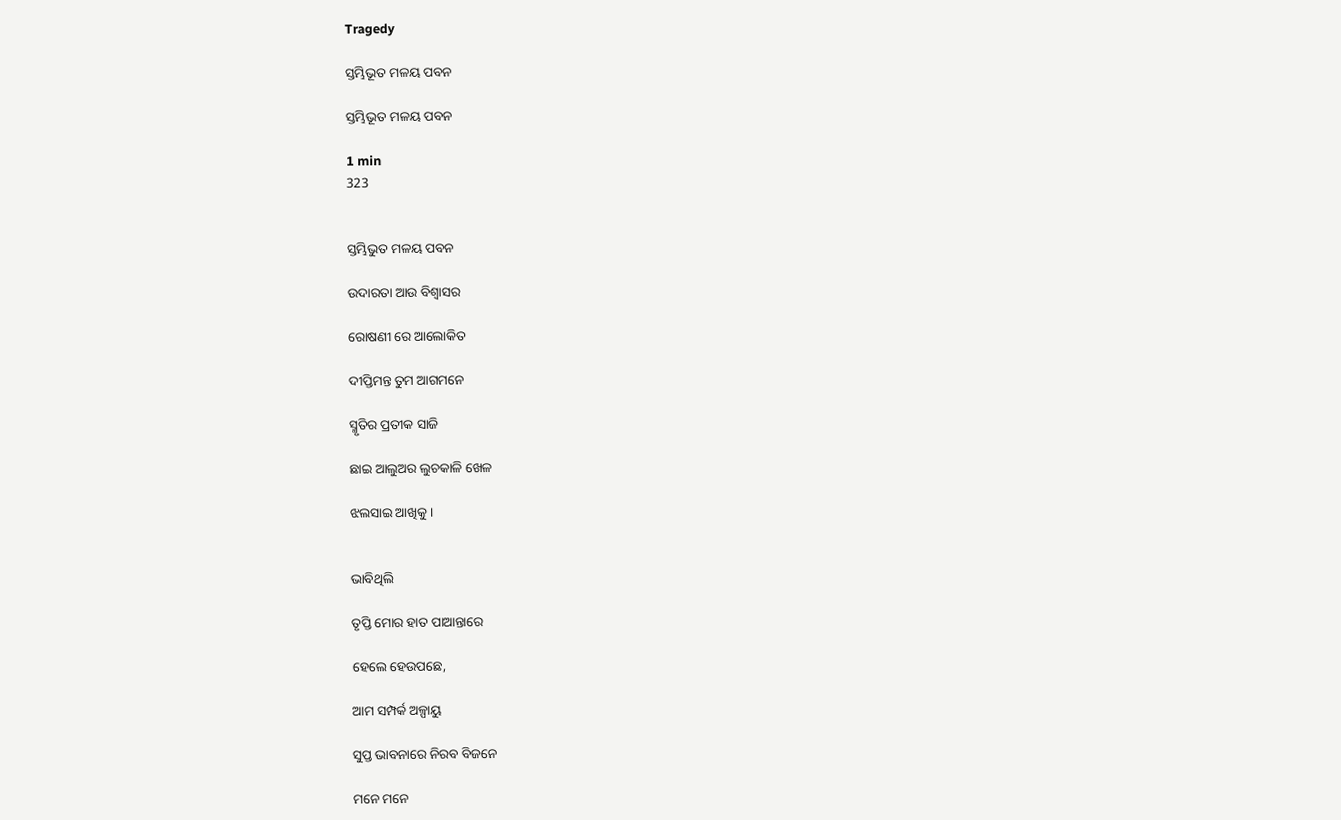Tragedy

ସ୍ତମ୍ଭିଭୂତ ମଳୟ ପବନ

ସ୍ତମ୍ଭିଭୂତ ମଳୟ ପବନ

1 min
323


ସ୍ତମ୍ଭିଭୁତ ମଳୟ ପବନ

ଉଦାରତା ଆଉ ବିଶ୍ବାସର

ରୋଷଣୀ ରେ ଆଲୋକିତ

ଦୀପ୍ତିମନ୍ତ ତୁମ ଆଗମନେ

ସ୍ମୃତିର ପ୍ରତୀକ ସାଜି

ଛାଇ ଆଲୁଅର ଲୁଚକାଳି ଖେଳ

ଝଲସାଇ ଆଖିକୁ ।


ଭାବିଥିଲି

ତୃପ୍ତି ମୋର ହାତ ପାଆନ୍ତାରେ

ହେଲେ ହେଉପଛେ,

ଆମ ସମ୍ପର୍କ ଅଳ୍ପାୟୁ

ସୁପ୍ତ ଭାବନାରେ ନିରବ ବିଜନେ

ମନେ ମନେ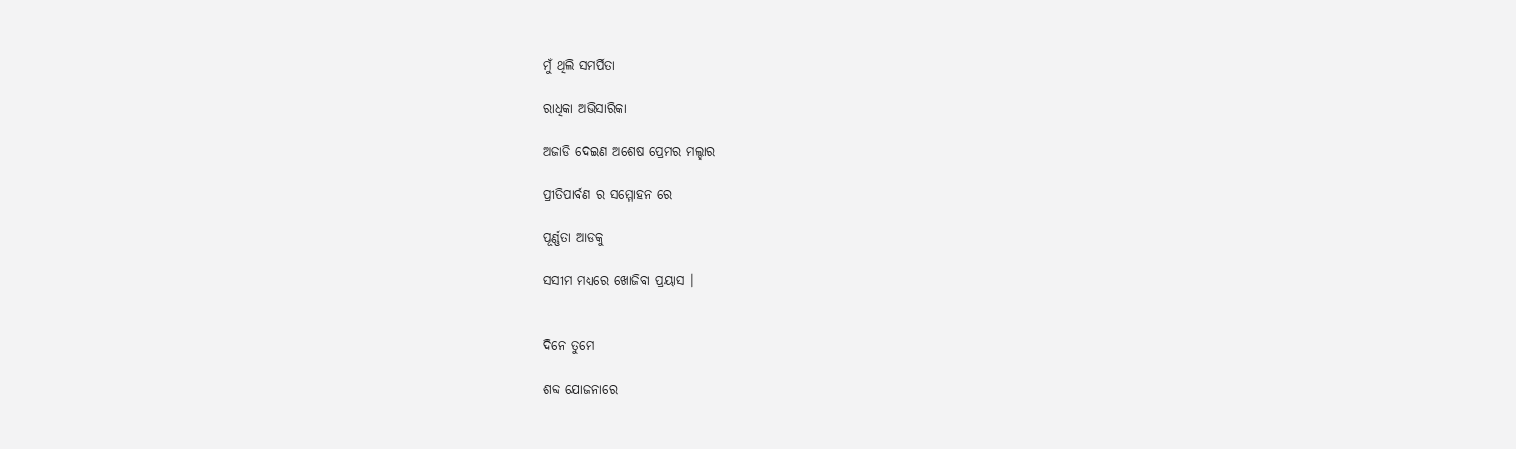ମୁଁ ଥିଲି ସମର୍ପିତା

ରାଧିକା ଅଭିସାରିକା

ଅଜାଡି ଦେଇଣ ଅଶେଷ ପ୍ରେମର ମଲ୍ହାର

ପ୍ରୀତିପାର୍ବଣ ର ସମ୍ମୋହନ ରେ

ପୂର୍ଣ୍ଣତା ଆଡକୁ

ସସୀମ ମଧ୍ୟରେ ଖୋଜିବା ପ୍ରୟାସ ।


ଦିନେ ତୁମେ

ଶବ୍ଦ ଯୋଜନାରେ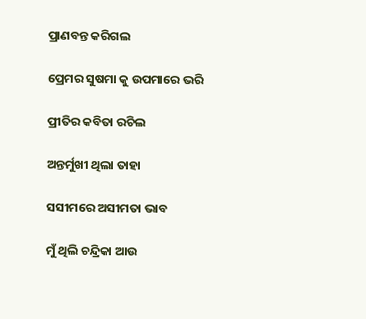ପ୍ରାଣବନ୍ତ କରିଗଲ

ପ୍ରେମର ସୁଷମା କୁ ଉପମାରେ ଭରି

ପ୍ରୀତିର କବିତା ରଚିଲ

ଅନ୍ତର୍ମୁଖୀ ଥିଲା ତାହା

ସସୀମରେ ଅସୀମତା ଭାବ

ମୁଁ ଥିଲି ଚନ୍ଦ୍ରିକା ଆଉ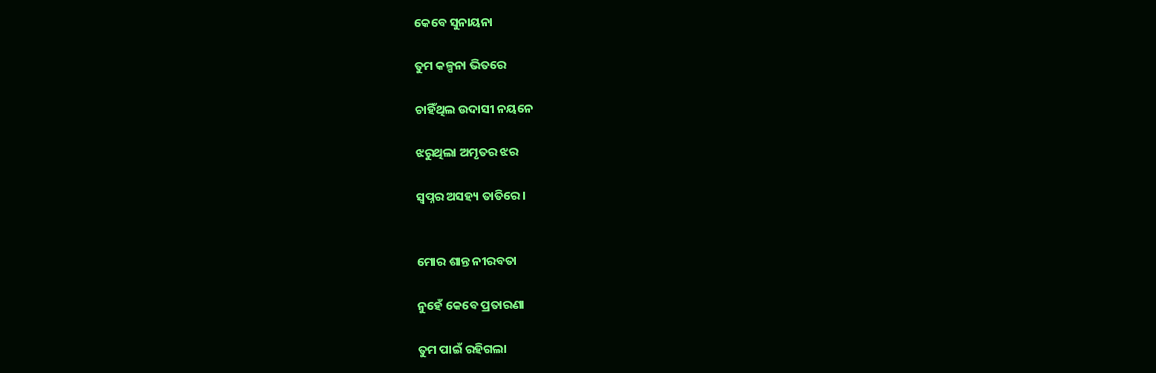କେବେ ସୁନାୟନା

ତୁମ କଳ୍ପନା ଭିତରେ

ଚାହିଁଥିଲ ଉଦାସୀ ନୟନେ

ଝରୁଥିଲା ଅମୃତର ଝର

ସ୍ୱପ୍ନର ଅସହ୍ୟ ତାତିରେ ।


ମୋର ଶାନ୍ତ ନୀରବତା

ନୁହେଁ କେବେ ପ୍ରତାରଣା

ତୁମ ପାଇଁ ରହିଗଲା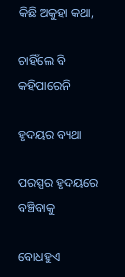କିଛି ଅକୁହା କଥା,

ଚାହିଁଲେ ବି କହିପାରେନି

ହୃଦୟର ବ୍ୟଥା

ପରସ୍ପର ହୃଦୟରେ ବଞ୍ଚିବାକୁ

ବୋଧହୁଏ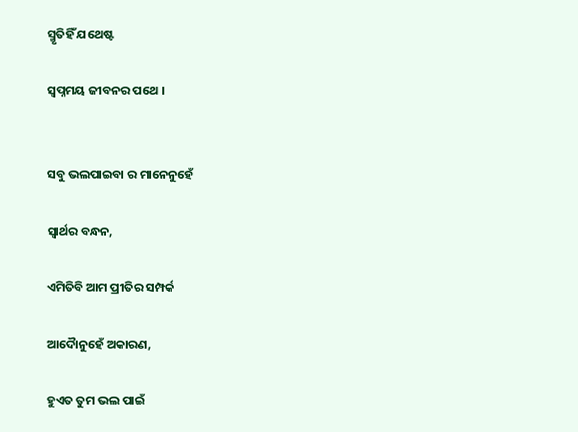ସ୍ମୃତିହିଁ ଯଥେଷ୍ଟ

ସ୍ବପ୍ନମୟ ଜୀବନର ପଥେ ।


ସବୁ ଭଲପାଇବା ର ମାନେନୁହେଁ

ସ୍ୱାର୍ଥର ବନ୍ଧନ,

ଏମିତିବି ଆମ ପ୍ରୀତିର ସମ୍ପର୍କ

ଆଦୋୖନୁହେଁ ଅକାରଣ,

ହୁଏତ ତୁମ ଭଲ ପାଇଁ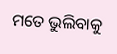ମତେ ଭୁଲିବାକୁ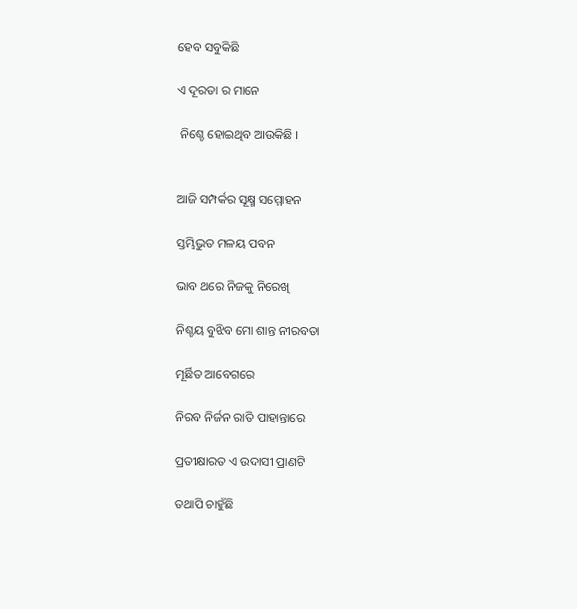ହେବ ସବୁକିଛି

ଏ ଦୂରତା ର ମାନେ

 ନିଶ୍ଚେ ହୋଇଥିବ ଆଉକିଛି ।


ଆଜି ସମ୍ପର୍କର ସୂକ୍ଷ୍ମ ସମ୍ମୋହନ

ସ୍ତମ୍ଭିଭୁତ ମଳୟ ପବନ

ଭାବ ଥରେ ନିଜକୁ ନିରେଖି

ନିଶ୍ଚୟ ବୁଝିବ ମୋ ଶାନ୍ତ ନୀରବତା

ମୂର୍ଛିତ ଆବେଗରେ

ନିରବ ନିର୍ଜନ ରାତି ପାହାନ୍ତାରେ

ପ୍ରତୀକ୍ଷାରତ ଏ ଉଦାସୀ ପ୍ରାଣଟି

ତଥାପି ଚାହୁଁଛି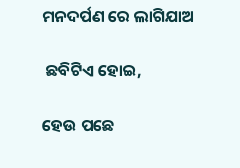ମନଦର୍ପଣ ରେ ଲାଗିଯାଅ

 ଛବିଟିଏ ହୋଇ,

ହେଉ ପଛେ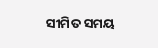ସୀମିତ ସମୟ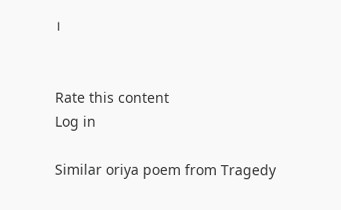।


Rate this content
Log in

Similar oriya poem from Tragedy